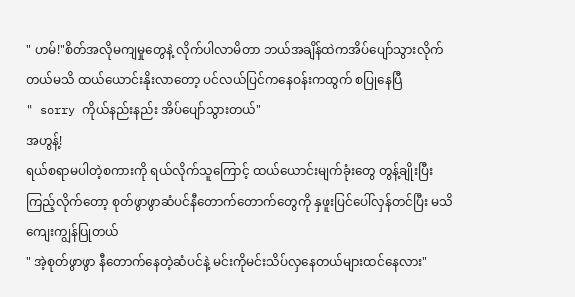" ဟမ်!"စိတ်အလိုမကျမှုတွေနဲ့ လိုက်ပါလာမိတာ ဘယ်အချိန်ထဲကအိပ်ပျော်သွားလိုက်တယ်မသိ ထယ်ယောင်းနိုးလာတော့ ပင်လယ်ပြင်ကနေဝန်းကထွက် စပြုနေပြီ
" sorry ကိုယ်နည်းနည်း အိပ်ပျော်သွားတယ်"
အဟွန့်!
ရယ်စရာမပါတဲ့စကားကို ရယ်လိုက်သူကြောင့် ထယ်ယောင်းမျက်ခုံးတွေ တွန့်ချိုးပြီးကြည့်လိုက်တော့ စုတ်ဖွာဖွာဆံပင်နီတောက်တောက်တွေကို နှဖူးပြင်ပေါ်လှန်တင်ပြီး မသိကျေးကျွန်ပြုတယ်
" အဲ့စုတ်ဖွာဖွာ နီတောက်နေတဲ့ဆံပင်နဲ့ မင်းကိုမင်းသိပ်လှနေတယ်များထင်နေလား"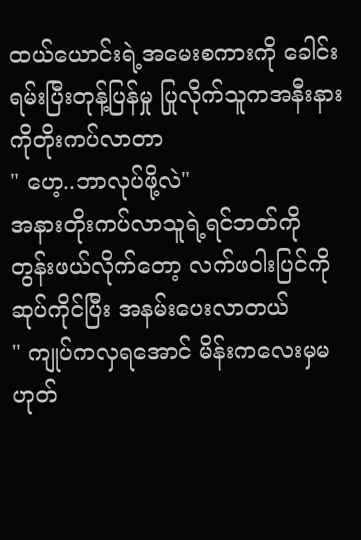ထယ်ယောင်းရဲ့အမေးစကားကို ခေါင်းရမ်းပြီးတုန့်ပြန်မှု ပြုလိုက်သူကအနီးနားကိုတိုးကပ်လာတာ
" ဟေ့..ဘာလုပ်ဖို့လဲ"
အနားတိုးကပ်လာသူရဲ့ရင်ဘတ်ကို တွန်းဖယ်လိုက်တော့ လက်ဖဝါးပြင်ကိုဆုပ်ကိုင်ပြီး အနမ်းပေးလာတယ်
" ကျုပ်ကလှရအောင် မိန်းကလေးမှမဟုတ်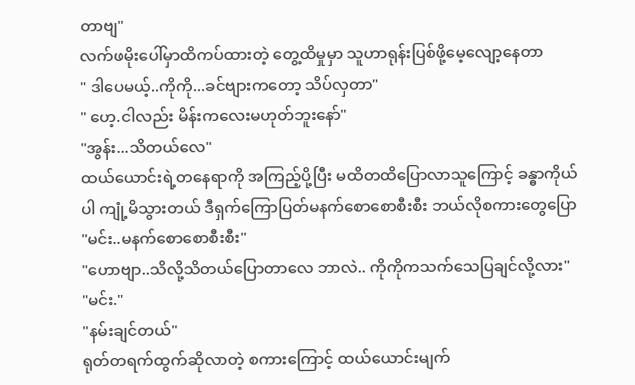တာဗျ"
လက်ဖမိုးပေါ်မှာထိကပ်ထားတဲ့ တွေ့ထိမှုမှာ သူဟာရုန်းပြစ်ဖို့မေ့လျော့နေတာ
" ဒါပေမယ့်..ကိုကို...ခင်ဗျားကတော့ သိပ်လှတာ"
" ဟေ့.ငါလည်း မိန်းကလေးမဟုတ်ဘူးနော်"
"အွန်း...သိတယ်လေ"
ထယ်ယောင်းရဲ့တနေရာကို အကြည့်ပို့ပြီး မထိတထိပြောလာသူကြောင့် ခန္ဓာကိုယ်ပါ ကျုံ့မိသွားတယ် ဒီရှက်ကြောပြတ်မနက်စောစောစီးစီး ဘယ်လိုစကားတွေပြော
"မင်း..မနက်စောစောစီးစီး"
"ဟောဗျာ..သိလို့သိတယ်ပြောတာလေ ဘာလဲ.. ကိုကိုကသက်သေပြချင်လို့လား"
"မင်း."
"နမ်းချင်တယ်"
ရုတ်တရက်ထွက်ဆိုလာတဲ့ စကားကြောင့် ထယ်ယောင်းမျက်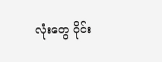လုံးတွေ ဝိုင်း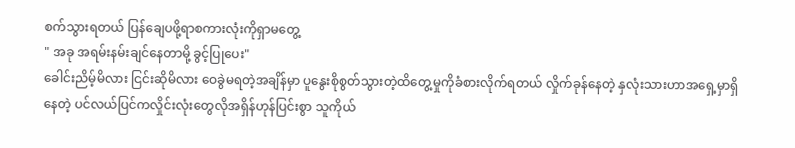စက်သွားရတယ် ပြန်ချေပဖို့ရာစကားလုံးကိုရှာမတွေ့
" အခု အရမ်းနမ်းချင်နေတာမို့ ခွင့်ပြုပေး"
ခေါင်းညိမ့်မိလား ငြင်းဆိုမိလား ဝေခွဲမရတဲ့အချိန်မှာ ပူနွေးစိုစွတ်သွားတဲ့ထိတွေ့မှုကိုခံစားလိုက်ရတယ် လှိုက်ခုန်နေတဲ့ နှလုံးသားဟာအရှေ့မှာရှိနေတဲ့ ပင်လယ်ပြင်ကလှိုင်းလုံးတွေလိုအရှိန်ဟုန်ပြင်းစွာ သူကိုယ်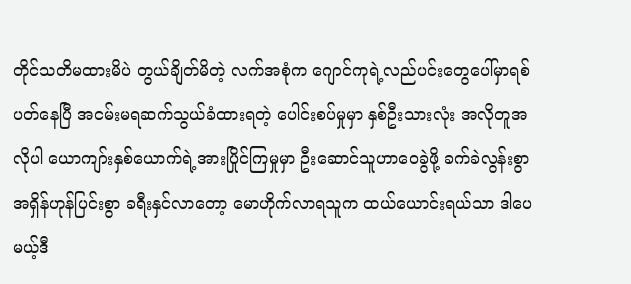တိုင်သတိမထားမိပဲ တွယ်ချိတ်မိတဲ့ လက်အစုံက ဂျောင်ကုရဲ့လည်ပင်းတွေပေါ်မှာရစ်ပတ်နေပြီ အငမ်းမရဆက်သွယ်ခံထားရတဲ့ ပေါင်းစပ်မှုမှာ နှစ်ဦးသားလုံး အလိုတူအလိုပါ ယောကျာ်းနှစ်ယောက်ရဲ့အားပြိုင်ကြမှုမှာ ဦးဆောင်သူဟာဝေခွဲဖို့ ခက်ခဲလွန်းစွာ အရှိန်ဟုန်ပြင်းစွာ ခရီးနှင်လာတော့ မောဟိုက်လာရသူက ထယ်ယောင်းရယ်သာ ဒါပေမယ့်ဒီ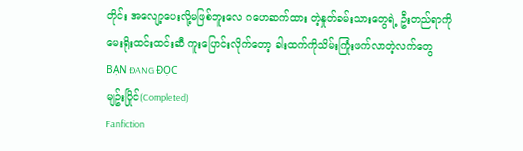တိုင်း အလျော့ပေးလို့မဖြစ်ဘူးလေ ဂဟေဆက်ထား တဲ့နှုတ်ခမ်းသားတွေရဲ့ ဦးတည်ရာကို မေးရိုးထင်းထင်းဆီ ကူးပြောင်းလိုက်တော့ ခါးထက်ကိုသိမ်းကြုံးဖက်လာတဲ့လက်တွေ
BẠN ĐANG ĐỌC
မျဥ်းပြိုင်(Completed)
Fanfiction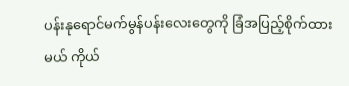ပန်းနုရောင်မက်မွန်ပန်းလေးတွေကို ခြံအပြည့်စိုက်ထားမယ် ကိုယ်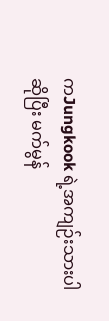ကJungkook ရဲ့အကျဉ်းသားပါဆိုပြီး မက်မွန်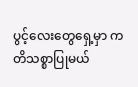ပွင့်လေးတွေရှေ့မှာ ကတိသစ္စာပြုမယ်